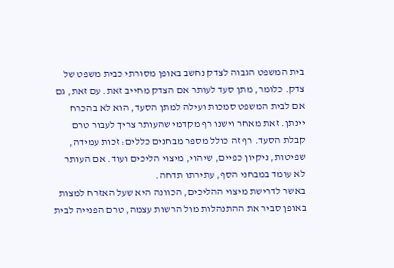בית המשפט הגבוה לצדק נחשב באופן מסורתי כבית משפט של צדק. כלומר, מתן סעד לעותר אם הצדק מחייב זאת. עם זאת, גם אם לבית המשפט סמכות ועילה למתן הסעד, הוא לא בהכרח יינתן. זאת מאחר וישנו רף מקדמי שהעותר צריך לעבור טרם קבלת הסעד. רף זה כולל מספר מבחנים כללים: זכות עמידה, שפיטות, ניקיון כפיים, שיהוי, מיצוי הליכים ועוד. אם העותר לא עומד במבחני הסף, עתירתו תדחה.
באשר לדרישת מיצוי ההליכים, הכוונה היא שעל האזרח למצות באופן סביר את ההתנהלות מול הרשות עצמה, טרם הפנייה לבית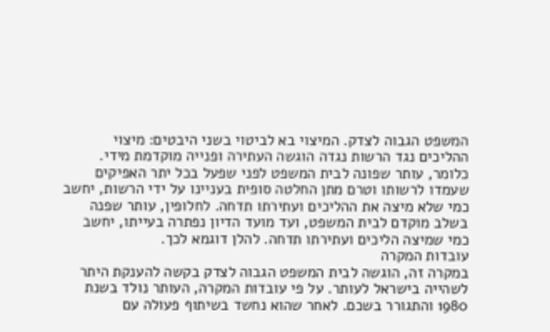המשפט הגבוה לצדק. המיצוי בא לביטוי בשני היבטים: מיצוי ההליכים נגד הרשות נגדה הוגשה העתירה ופנייה מוקדמת מידי. כלומר, עותר שפונה לבית המשפט לפני שפעל בכל יתר האפיקים שעמדו לרשותו וטרם מתן החלטה סופית בעניינו על ידי הרשות, יחשב כמי שלא מיצה את ההליכים ועתירתו תדחה. לחלופין, עותר שפנה בשלב מוקדם לבית המשפט, ועד מועד הדיון נפתרה בעייתו, יחשב כמי שמיצה הליכים ועתירתו תדחה. להלן דוגמא לכך.
עובדות המקרה
במקרה זה, הוגשה לבית המשפט הגבוה לצדק בקשה להענקת היתר לשהייה בישראל לעותר. על פי עובדות המקרה, העותר נולד בשנת 1980 והתגורר בשכם. לאחר שהוא נחשד בשיתוף פעולה עם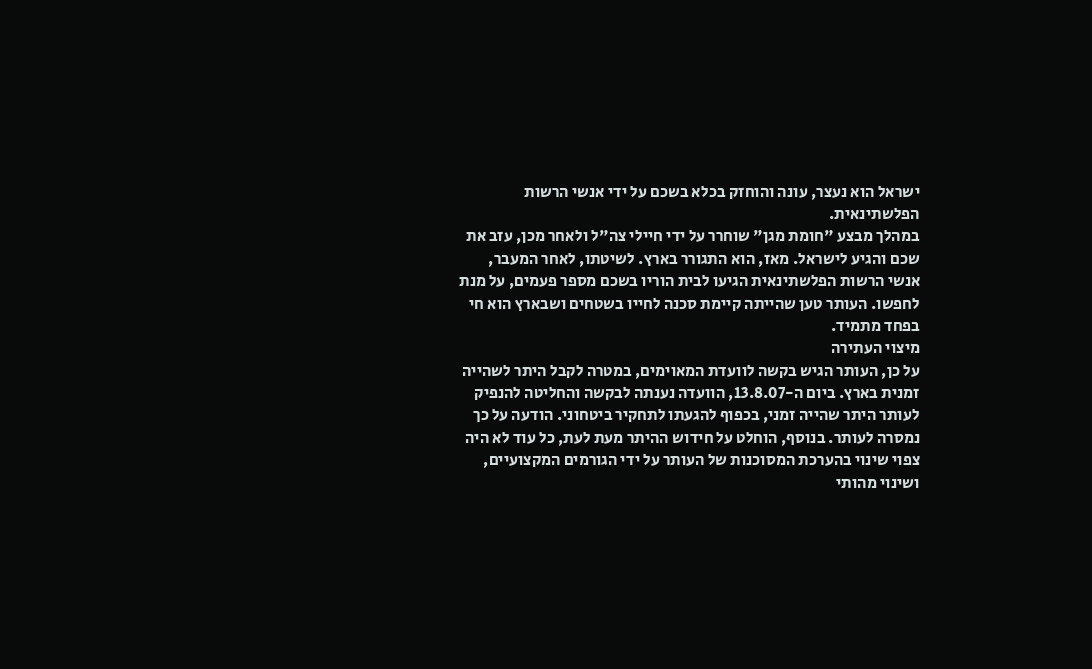ישראל הוא נעצר, עונה והוחזק בכלא בשכם על ידי אנשי הרשות הפלשתינאית.
במהלך מבצע "חומת מגן" שוחרר על ידי חיילי צה"ל ולאחר מכן, עזב את שכם והגיע לישראל. מאז, הוא התגורר בארץ. לשיטתו, לאחר המעבר, אנשי הרשות הפלשתינאית הגיעו לבית הוריו בשכם מספר פעמים, על מנת לחפשו. העותר טען שהייתה קיימת סכנה לחייו בשטחים ושבארץ הוא חי בפחד מתמיד.
מיצוי העתירה
על כן, העותר הגיש בקשה לוועדת המאוימים, במטרה לקבל היתר לשהייה זמנית בארץ. ביום ה-13.8.07, הוועדה נענתה לבקשה והחליטה להנפיק לעותר היתר שהייה זמני, בכפוף להגעתו לתחקיר ביטחוני. הודעה על כך נמסרה לעותר. בנוסף, הוחלט על חידוש ההיתר מעת לעת, כל עוד לא היה צפוי שינוי בהערכת המסוכנות של העותר על ידי הגורמים המקצועיים, ושינוי מהותי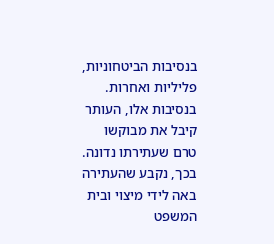בנסיבות הביטחוניות, פליליות ואחרות. בנסיבות אלו, העותר קיבל את מבוקשו טרם שעתירתו נדונה. בכך, נקבע שהעתירה באה לידי מיצוי ובית המשפט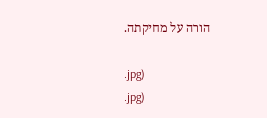הורה על מחיקתה.

.jpg)
.jpg)